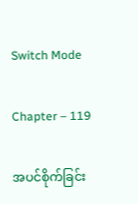Switch Mode

Chapter – 119

အပင်စိုက်ခြင်း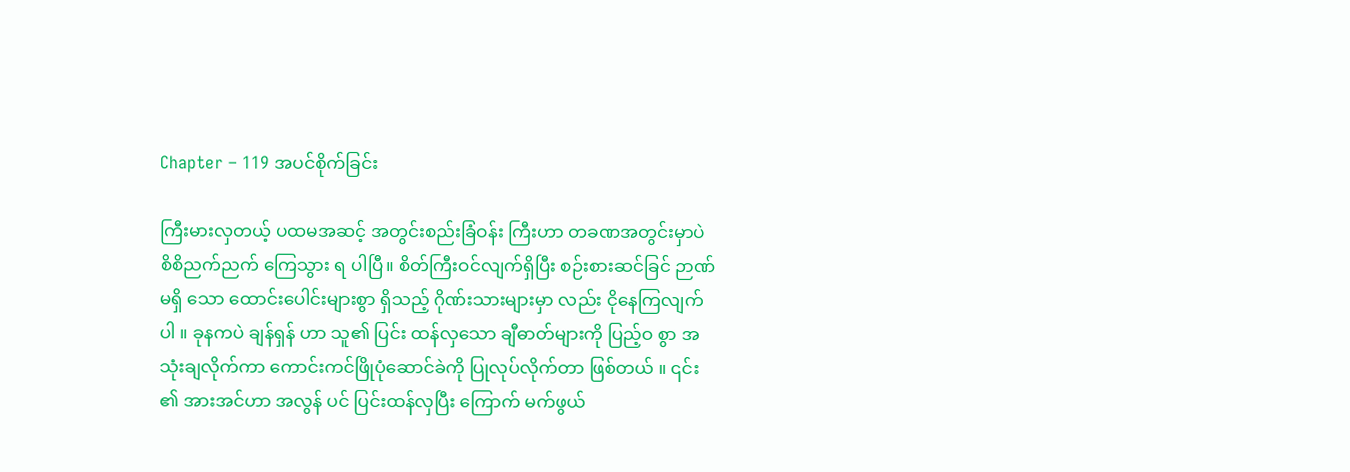Chapter – 119 အပင်စိုက်ခြင်း

ကြီးမားလှတယ့် ပထမအဆင့် အတွင်းစည်းခြံဝန်း ကြီးဟာ တခဏအတွင်းမှာပဲ စိစိညက်ညက် ကြေသွား ရ ပါပြီ။ စိတ်ကြီးဝင်လျက်ရှိပြီး စဉ်းစားဆင်ခြင် ဉာဏ်မရှိ သော ထောင်းပေါင်းများစွာ ရှိသည့် ဂိုဏ်းသားများမှာ လည်း ငိုနေကြလျက်ပါ ။ ခုနကပဲ ချန်ရှန် ဟာ သူ၏ ပြင်း ထန်လှသော ချီဓာတ်များကို ပြည့်ဝ စွာ အသုံးချလိုက်ကာ ကောင်းကင်ဖြိုပုံဆောင်ခဲကို ပြုလုပ်လိုက်တာ ဖြစ်တယ် ။ ၎င်း ၏ အားအင်ဟာ အလွန် ပင် ပြင်းထန်လှပြီး ကြောက် မက်ဖွယ်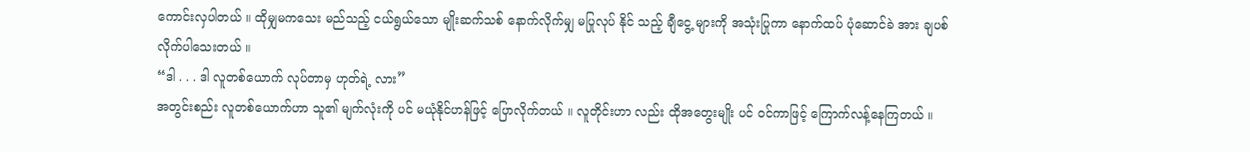ကောင်းလှပါတယ် ။ ထိုမျှမကသေး မည်သည့် ငယ်ရွယ်သော မျိုးဆက်သစ် နောက်လိုက်မျှ မပြုလုပ် နိုင် သည့် ချီငွေ့ များကို အသုံးပြုကာ နောက်ထပ် ပုံဆောင်ခဲ အား ချပစ်လိုက်ပါသေးတယ် ။
“ဒါ . . . ဒါ လူတစ်ယောက် လုပ်တာမှ ဟုတ်ရဲ့ လား”
အတွင်းစည်း လူတစ်ယောက်ဟာ သူ၏ မျက်လုံးကို ပင် မယုံနိုင်ဟန်ဖြင့် ပြောလိုက်တယ် ။ လူတိုင်းဟာ လည်း ထိုအတွေးမျိုး ပင် ၀င်ကာဖြင့် ကြောက်လန့်နေကြတယ် ။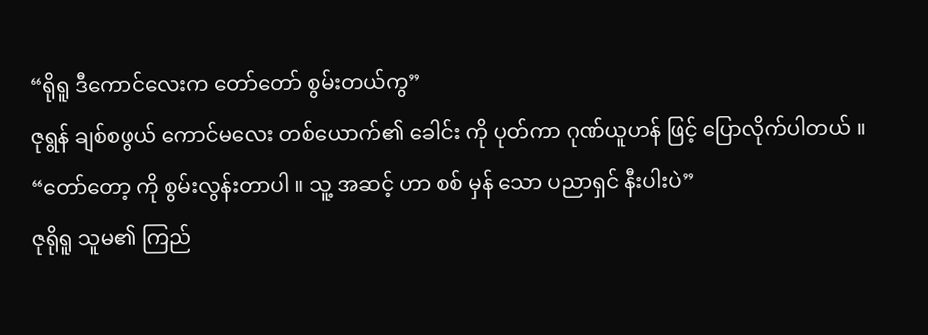“ရိုရူ ဒီကောင်လေးက တော်တော် စွမ်းတယ်ကွ”
ဇုရွန် ချစ်စဖွယ် ကောင်မလေး တစ်ယောက်၏ ခေါင်း ကို ပုတ်ကာ ဂုဏ်ယူဟန် ဖြင့် ပြောလိုက်ပါတယ် ။
“တော်တော့ ကို စွမ်းလွန်းတာပါ ။ သူ့ အဆင့် ဟာ စစ် မှန် သော ပညာရှင် နီးပါးပဲ”
ဇုရိုရူ သူမ၏ ကြည်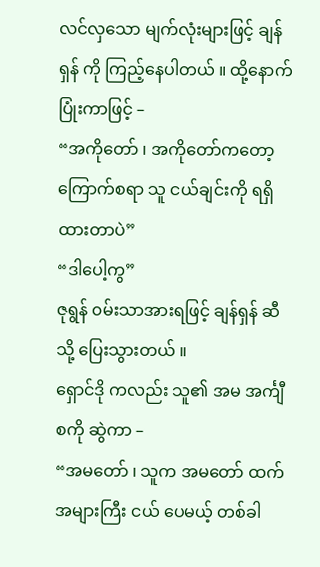လင်လှသော မျက်လုံးများဖြင့် ချန် ရှန် ကို ကြည့်နေပါတယ် ။ ထို့နောက် ပြုံးကာဖြင့် –
“အကိုတော် ၊ အကိုတော်ကတော့ ကြောက်စရာ သူ ငယ်ချင်းကို ရရှိထားတာပဲ”
“ဒါပေါ့ကွ”
ဇုရွန် ၀မ်းသာအားရဖြင့် ချန်ရှန် ဆီသို့ ပြေးသွားတယ် ။
ရှောင်ဒို ကလည်း သူ၏ အမ အင်္ကျီစကို ဆွဲကာ –
“အမတော် ၊ သူက အမတော် ထက် အများကြီး ငယ် ပေမယ့် တစ်ခါ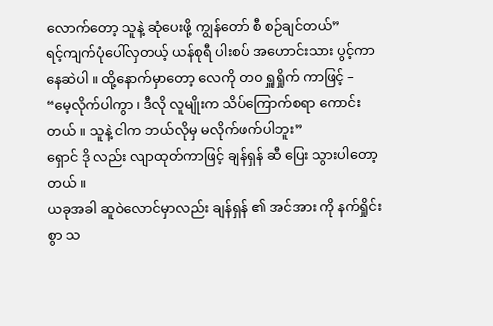လောက်တော့ သူနဲ့ ဆုံပေးဖို့ ကျွန်တော် စီ စဉ်ချင်တယ်”
ရင့်ကျက်ပုံပေါ်လှတယ့် ယန်စုရီ ပါးစပ် အဟောင်းသား ပွင့်ကာ နေဆဲပါ ။ ထို့နောက်မှာတော့ လေကို တ၀ ရှူရှိုက် ကာဖြင့် –
“မေ့လိုက်ပါကွာ ၊ ဒီလို လူမျိုးက သိပ်ကြောက်စရာ ကောင်းတယ် ။ သူနဲ့ ငါက ဘယ်လိုမှ မလိုက်ဖက်ပါဘူး”
ရှောင် ဒို လည်း လျာထုတ်ကာဖြင့် ချန်ရှန် ဆီ ပြေး သွားပါတော့တယ် ။
ယခုအခါ ဆူဝဲလောင်မှာလည်း ချန်ရှန် ၏ အင်အား ကို နက်ရှိုင်းစွာ သ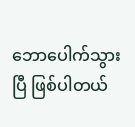ဘောပေါက်သွားပြီ ဖြစ်ပါတယ်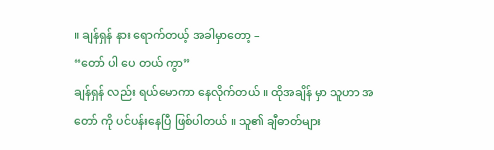။ ချန်ရှန် နား ရောက်တယ့် အခါမှာတော့ –
“တော် ပါ ပေ တယ် ကွာ”
ချန်ရှန် လည်း ရယ်မောကာ နေလိုက်တယ် ။ ထိုအချိန် မှာ သူဟာ အတော် ကို ပင်ပန်းနေပြီ ဖြစ်ပါတယ် ။ သူ၏ ချီဓာတ်များ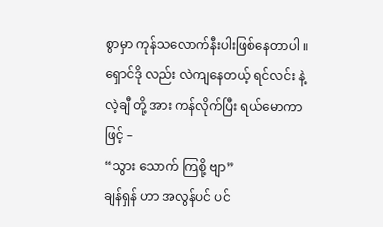စွာမှာ ကုန်သလောက်နီးပါးဖြစ်နေတာပါ ။
ရှောင်ဒို လည်း လဲကျနေတယ့် ရင်လင်း နဲ့ လဲ့ချီ တို့ အား ကန်လိုက်ပြီး ရယ်မောကာဖြင့် –
“သွား သောက် ကြစို့ ဗျာ”
ချန်ရှန် ဟာ အလွန်ပင် ပင်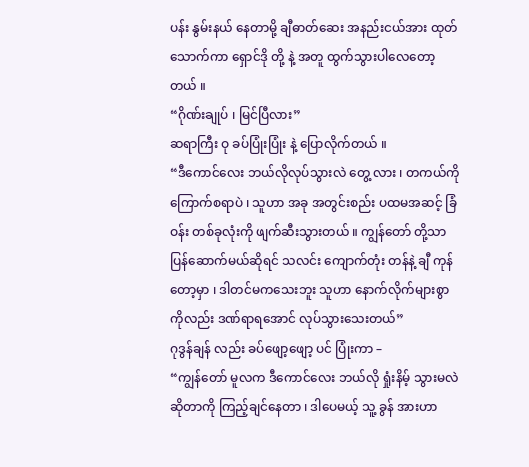ပန်း နွမ်းနယ် နေတာမို့ ချီဓာတ်ဆေး အနည်းငယ်အား ထုတ်သောက်ကာ ရှောင်ဒို တို့ နဲ့ အတူ ထွက်သွားပါလေတော့တယ် ။
“ဂိုဏ်းချုပ် ၊ မြင်ပြီလား”
ဆရာကြီး ဝု ခပ်ပြုံးပြုံး နဲ့ ပြောလိုက်တယ် ။
“ဒီကောင်လေး ဘယ်လိုလုပ်သွားလဲ တွေ့ လား ၊ တကယ်ကို ကြောက်စရာပဲ ၊ သူဟာ အခု အတွင်းစည်း ပထမအဆင့် ခြံဝန်း တစ်ခုလုံးကို ဖျက်ဆီးသွားတယ် ။ ကျွန်တော် တို့သာ ပြန်ဆောက်မယ်ဆိုရင် သလင်း ကျောက်တုံး တန်နဲ့ ချီ ကုန်တော့မှာ ၊ ဒါတင်မကသေးဘူး သူဟာ နောက်လိုက်များစွာကိုလည်း ဒဏ်ရာရအောင် လုပ်သွားသေးတယ်”
ဂုဒွန်ချန် လည်း ခပ်ဖျော့ဖျော့ ပင် ပြုံးကာ –
“ကျွန်တော် မူလက ဒီကောင်လေး ဘယ်လို ရှုံးနိမ့် သွားမလဲ ဆိုတာကို ကြည့်ချင်နေတာ ၊ ဒါပေမယ့် သူ့ ခွန် အားဟာ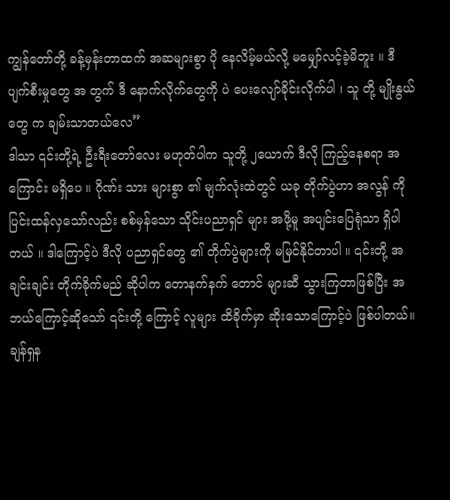ကျွန်တော်တို့ ခန့်မှန်းတာထက် အဆများစွာ ပို နေလိမ့်မယ်လို့ မမျှော်လင့်ခဲ့မိဘူး ။ ဒီ ပျက်စီးမှုတွေ အ တွက် ဒီ နောက်လိုက်တွေကို ပဲ ပေးလျော်ခိုင်းလိုက်ပါ ၊ သူ တို့ မျိုးနွယ် တွေ က ချမ်းသာတယ်လေ”
ဒါသာ ၎င်းတို့ရဲ့ ဦးရီးတော်လေး မဟုတ်ပါက သူတို့ ၂ယောက် ဒီလို ကြည့်နေစရာ အကြောင်း မရှိပေ ။ ဂိုဏ်း သား များစွာ ၏ မျက်လုံးထဲတွင် ယခု တိုက်ပွဲဟာ အလွန် ကို ပြင်းထန်လှသော်လည်း စစ်မှန်သော သိုင်းပညာရှင် များ အဖို့မူ အပျင်းပြေရုံသာ ရှိပါတယ် ။ ဒါကြောင့်ပဲ ဒီလို ပညာရှင်တွေ ၏ တိုက်ပွဲများကို မမြင်နိုင်တာပါ ။ ၎င်းတို့ အချင်းချင်း တိုက်ခိုက်မည် ဆိုပါက တောနက်နက် တောင် များဆီ သွားကြတာဖြစ်ပြီး အဘယ်ကြောင့်ဆိုသော် ၎င်းတို့ ကြောင့် လူများ ထိခိုက်မှာ ဆိုးသောကြောင့်ပဲ ဖြစ်ပါတယ်။
ချန်ရှန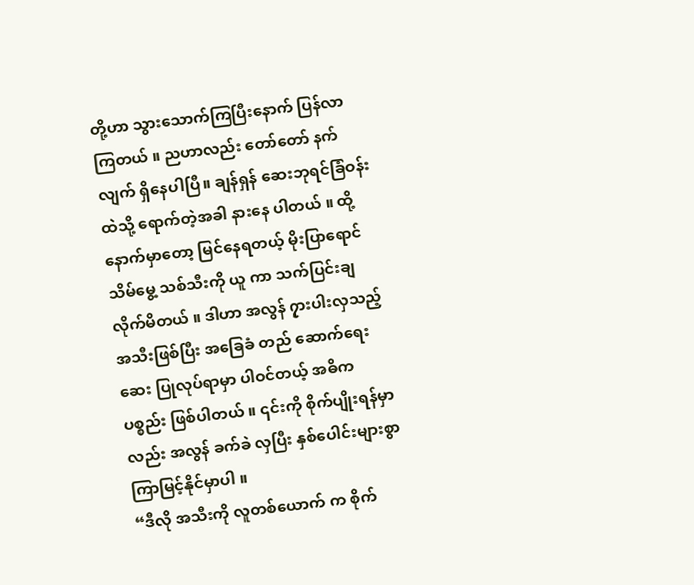တို့ဟာ သွားသောက်ကြပြီးနောက် ပြန်လာ ကြတယ် ။ ညဟာလည်း တော်တော် နက်လျက် ရှိနေပါပြီ။ ချန်ရှန် ဆေးဘုရင်ခြံဝန်းထဲသို့ ရောက်တဲ့အခါ နားနေ ပါတယ် ။ ထို့နောက်မှာတော့ မြင်နေရတယ့် မိုးပြာရောင် သိမ်မွေ့ သစ်သီးကို ယူ ကာ သက်ပြင်းချလိုက်မိတယ် ။ ဒါဟာ အလွန် ၇ှားပါးလှသည့် အသီးဖြစ်ပြီး အခြေခံ တည် ဆောက်ရေးဆေး ပြုလုပ်ရာမှာ ပါဝင်တယ့် အဓိက ပစ္စည်း ဖြစ်ပါတယ် ။ ၎င်းကို စိုက်ပျိုးရန်မှာလည်း အလွန် ခက်ခဲ လှပြီး နှစ်ပေါင်းများစွာ ကြာမြင့်နိုင်မှာပါ ။
“ဒီလို အသီးကို လူတစ်ယောက် က စိုက်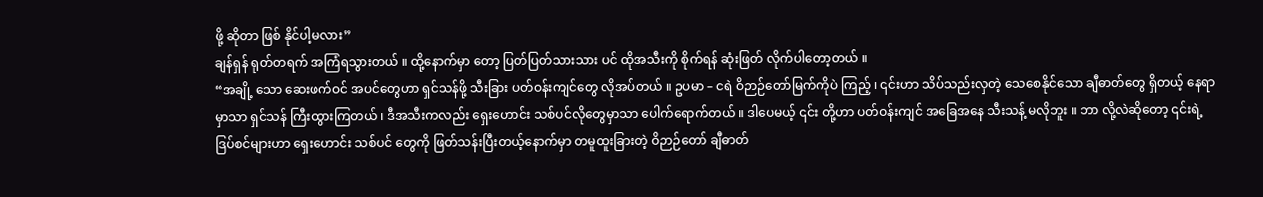ဖို့ ဆိုတာ ဖြစ် နိုင်ပါ့မလား”
ချန်ရှန် ရုတ်တရက် အကြံရသွားတယ် ။ ထို့နောက်မှာ တော့ ပြတ်ပြတ်သားသား ပင် ထိုအသီးကို စိုက်ရန် ဆုံးဖြတ် လိုက်ပါတော့တယ် ။
“အချို့ သော ဆေးဖက်ဝင် အပင်တွေဟာ ရှင်သန်ဖို့ သီးခြား ပတ်ဝန်းကျင်တွေ လိုအပ်တယ် ။ ဥပမာ – ငရဲ ဝိဉာဉ်တော်မြက်ကိုပဲ ကြည့် ၊ ၎င်းဟာ သိပ်သည်းလှတဲ့ သေစေနိုင်သော ချီဓာတ်တွေ ရှိတယ့် နေရာမှာသာ ရှင်သန် ကြီးထွားကြတယ် ၊ ဒီအသီးကလည်း ရှေးဟောင်း သစ်ပင်လိုတွေမှာသာ ပေါက်ရောက်တယ် ။ ဒါပေမယ့် ၎င်း တို့ဟာ ပတ်ဝန်းကျင် အခြေအနေ သီးသန့် မလိုဘူး ။ ဘာ လို့လဲဆိုတော့ ၎င်းရဲ့ ဒြပ်စင်များဟာ ရှေးဟောင်း သစ်ပင် တွေကို ဖြတ်သန်းပြီးတယ့်နောက်မှာ တမူထူးခြားတဲ့ ဝိဉာဉ်တော် ချီဓာတ်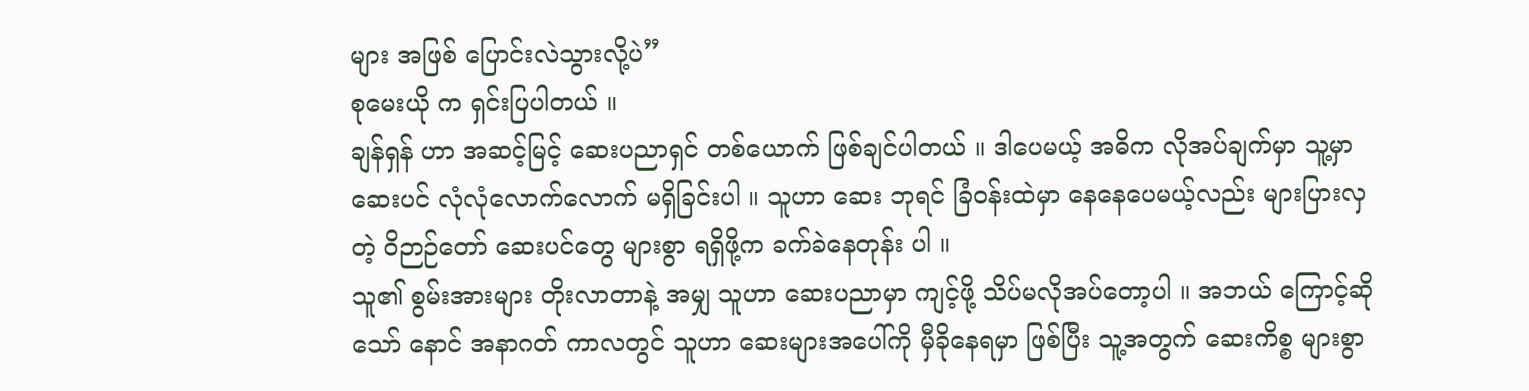များ အဖြစ် ပြောင်းလဲသွားလို့ပဲ”
စုမေးယို က ရှင်းပြပါတယ် ။
ချန်ရှန် ဟာ အဆင့်မြင့် ဆေးပညာရှင် တစ်ယောက် ဖြစ်ချင်ပါတယ် ။ ဒါပေမယ့် အဓိက လိုအပ်ချက်မှာ သူ့မှာ ဆေးပင် လုံလုံလောက်လောက် မရှိခြင်းပါ ။ သူဟာ ဆေး ဘုရင် ခြံဝန်းထဲမှာ နေနေပေမယ့်လည်း များပြားလှတဲ့ ဝိဉာဉ်တော် ဆေးပင်တွေ များစွာ ရရှိဖို့က ခက်ခဲနေတုန်း ပါ ။
သူ၏ စွမ်းအားများ တိုးလာတာနဲ့ အမျှ သူဟာ ဆေးပညာမှာ ကျင့်ဖို့ သိပ်မလိုအပ်တော့ပါ ။ အဘယ် ကြောင့်ဆိုသော် နောင် အနာဂတ် ကာလတွင် သူဟာ ဆေးများအပေါ်ကို မှီခိုနေရမှာ ဖြစ်ပြီး သူ့အတွက် ဆေးကိစ္စ များစွာ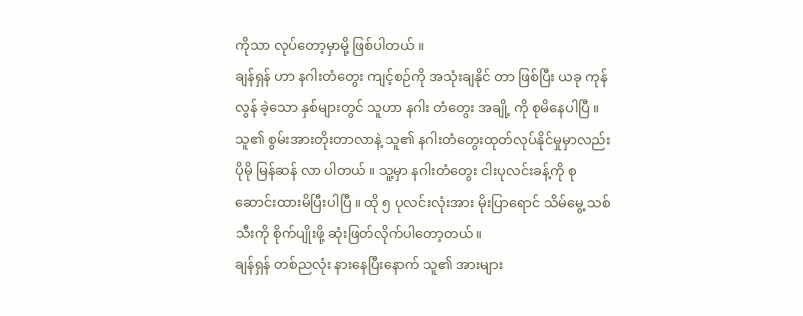ကိုသာ လုပ်တော့မှာမို့ ဖြစ်ပါတယ် ။
ချန်ရှန် ဟာ နဂါးတံတွေး ကျင့်စဉ်ကို အသုံးချနိုင် တာ ဖြစ်ပြီး ယခု ကုန်လွန် ခဲ့သော နှစ်များတွင် သူဟာ နဂါး တံတွေး အချို့ ကို စုမိနေပါပြီ ။ သူ၏ စွမ်းအားတိုးတာလာနဲ့ သူ၏ နဂါးတံတွေးထုတ်လုပ်နိုင်မှုမှာလည်း ပိုမို မြန်ဆန် လာ ပါတယ် ။ သူ့မှာ နဂါးတံတွေး ငါးပုလင်းခန့်ကို စု ဆောင်းထားမိပြီးပါပြီ ။ ထို ၅ ပုလင်းလုံးအား မိုးပြာရောင် သိမ်မွေ့ သစ်သီးကို စိုက်ပျိုးဖို့ ဆုံးဖြတ်လိုက်ပါတော့တယ်။
ချန်ရှန် တစ်ညလုံး နားနေပြီးနောက် သူ၏ အားများ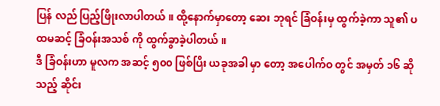ပြန် လည် ပြည့်ဖြိုးလာပါတယ် ။ ထို့နောက်မှာတော့ ဆေး ဘုရင် ခြံဝန်းမှ ထွက်ခဲ့ကာ သူ၏ ပထမဆင့် ခြံဝန်းအသစ် ကို ထွက်ခွာခဲ့ပါတယ် ။
ဒီ ခြံဝန်းဟာ မူလက အဆင့် ၅၀၀ ဖြစ်ပြိး ယခုအခါ မှာ တော့ အပေါက်ဝ တွင် အမှတ် ၁၆ ဆိုသည့် ဆိုင်း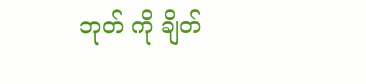ဘုတ် ကို ချိတ်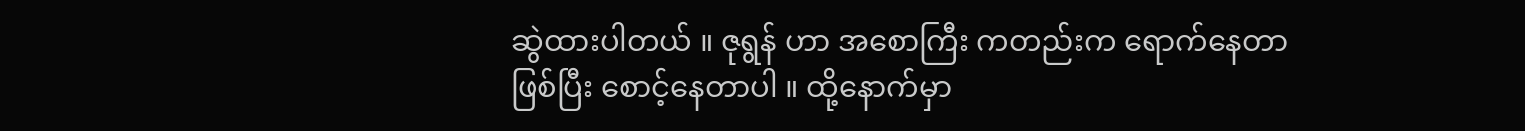ဆွဲထားပါတယ် ။ ဇုရွန် ဟာ အစောကြီး ကတည်းက ရောက်နေတာဖြစ်ပြီး စောင့်နေတာပါ ။ ထို့နောက်မှာ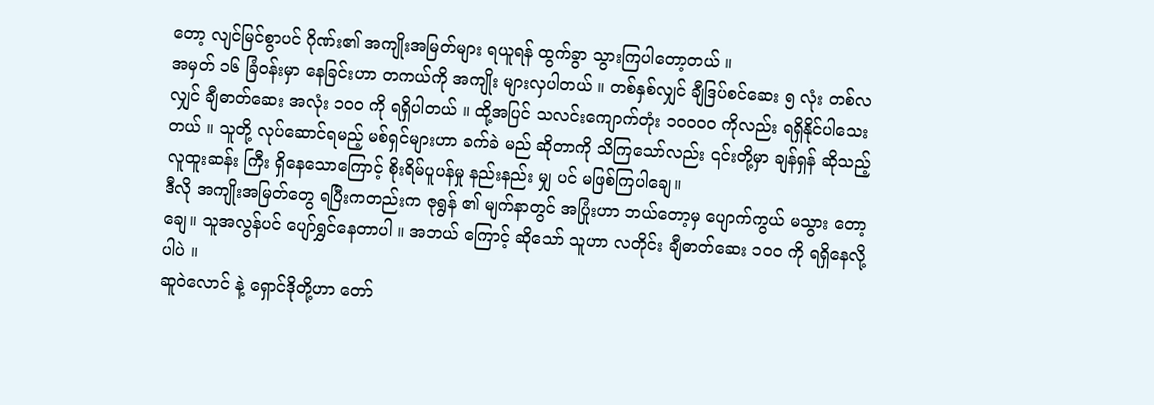တော့ လျင်မြင်စွာပင် ဂိုဏ်း၏ အကျိုးအမြတ်များ ရယူရန် ထွက်ခွာ သွားကြပါတော့တယ် ။
အမှတ် ၁၆ ခြံဝန်းမှာ နေခြင်းဟာ တကယ်ကို အကျိုး များလှပါတယ် ။ တစ်နှစ်လျှင် ချီဒြပ်စင်ဆေး ၅ လုံး တစ်လ လျှင် ချီဓာတ်ဆေး အလုံး ၁၀၀ ကို ရရှိပါတယ် ။ ထို့အပြင် သလင်းကျောက်တုံး ၁၀၀၀၀ ကိုလည်း ရရှိနိုင်ပါသေး တယ် ။ သူတို့ လုပ်ဆောင်ရမည့် မစ်ရှင်များဟာ ခက်ခဲ မည် ဆိုတာကို သိကြသော်လည်း ၎င်းတို့မှာ ချန်ရှန် ဆိုသည့် လူထူးဆန်း ကြီး ရှိနေသောကြောင့် စိုးရိမ်ပူပန်မှု နည်းနည်း မျှ ပင် မဖြစ်ကြပါချေ။
ဒီလို အကျိုးအမြတ်တွေ ရပြီးကတည်းက ဇုရွန် ၏ မျက်နာတွင် အပြုံးဟာ ဘယ်တော့မှ ပျောက်ကွယ် မသွား တော့ချေ။ သူအလွန်ပင် ပျော်ရွှင်နေတာပါ ။ အဘယ် ကြောင့် ဆိုသော် သူဟာ လတိုင်း ချီဓာတ်ဆေး ၁၀၀ ကို ရရှိနေလို့ပါပဲ ။
ဆူဝဲလောင် နဲ့ ရှောင်ဒိုတို့ဟာ တော်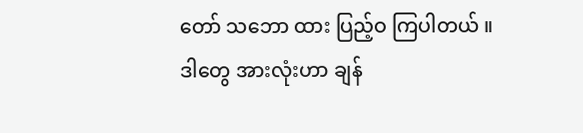တော် သဘော ထား ပြည့်ဝ ကြပါတယ် ။ ဒါတွေ အားလုံးဟာ ချန်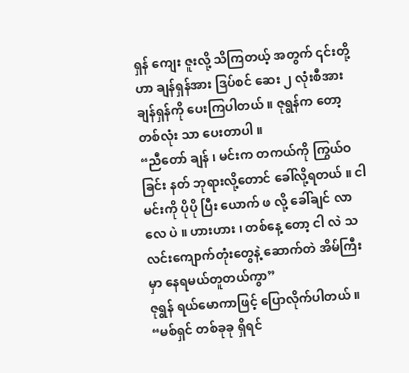ရှန် ကျေး ဇူးလို့ သိကြတယ့် အတွက် ၎င်းတို့ဟာ ချန်ရှန်အား ဒြပ်စင် ဆေး ၂ လုံးစီအား ချန်ရှန်ကို ပေးကြပါတယ် ။ ဇုရွန်က တော့ တစ်လုံး သာ ပေးတာပါ ။
“ညီတော် ချန် ၊ မင်းက တကယ်ကို ကြွယ်ဝခြင်း နတ် ဘုရားလို့တောင် ခေါ်လို့ရတယ် ။ ငါမင်းကို ပိုပို ပြီး ယောက် ဖ လို့ ခေါ်ချင် လာလေ ပဲ ။ ဟားဟား ၊ တစ်နေ့ တော့ ငါ လဲ သလင်းကျောက်တုံးတွေနဲ့ ဆောက်တဲ အိမ်ကြီးမှာ နေရမယ်တူတယ်ကွာ”
ဇုရွန် ရယ်မောကာဖြင့် ပြောလိုက်ပါတယ် ။
“မစ်ရှင် တစ်ခုခု ရှိရင်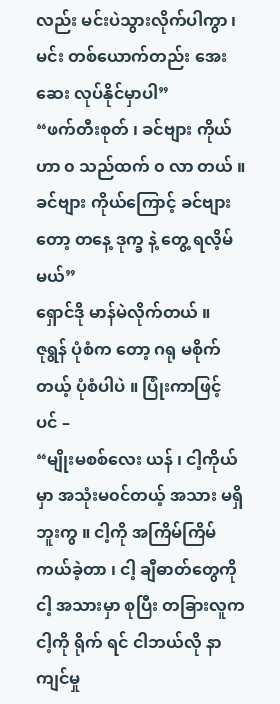လည်း မင်းပဲသွားလိုက်ပါကွာ ၊ မင်း တစ်ယောက်တည်း အေးဆေး လုပ်နိုင်မှာပါ”
“ဖက်တီးစုတ် ၊ ခင်ဗျား ကိုယ် ဟာ ၀ သည်ထက် ၀ လာ တယ် ။ ခင်ဗျား ကိုယ်ကြောင့် ခင်ဗျားတော့ တနေ့ ဒုက္ခ နဲ့ တွေ့ ရလိ့မ်မယ်”
ရှောင်ဒို မာန်မဲလိုက်တယ် ။
ဇုရွန် ပုံစံက တော့ ဂရု မစိုက်တယ့် ပုံစံပါပဲ ။ ပြုံးကာဖြင့် ပင် –
“မျိုးမစစ်လေး ယန် ၊ ငါ့ကိုယ်မှာ အသုံးမ၀င်တယ့် အသား မရှိဘူးကွ ။ ငါ့ကို အကြိမ်ကြိမ် ကယ်ခဲ့တာ ၊ ငါ့ ချီဓာတ်တွေကို ငါ့ အသားမှာ စုပြီး တခြားလူက ငါ့ကို ရိုက် ရင် ငါဘယ်လို နာကျင်မှု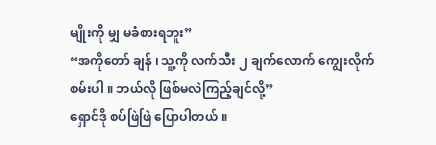မျိုးကို မျှ မခံစားရဘူး”
“အကိုတော် ချန် ၊ သူ့ကို လက်သီး ၂ ချက်လောက် ကျွေးလိုက်စမ်းပါ ။ ဘယ်လို ဖြစ်မလဲကြည့်ချင်လို့”
ရှောင်ဒို စပ်ဖြဲဖြဲ ပြောပါတယ် ။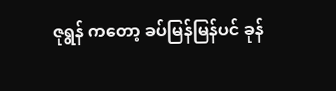ဇုရွန် ကတော့ ခပ်မြန်မြန်ပင် ခုန်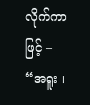လိုက်ကာဖြင့် –
“အရူး ၊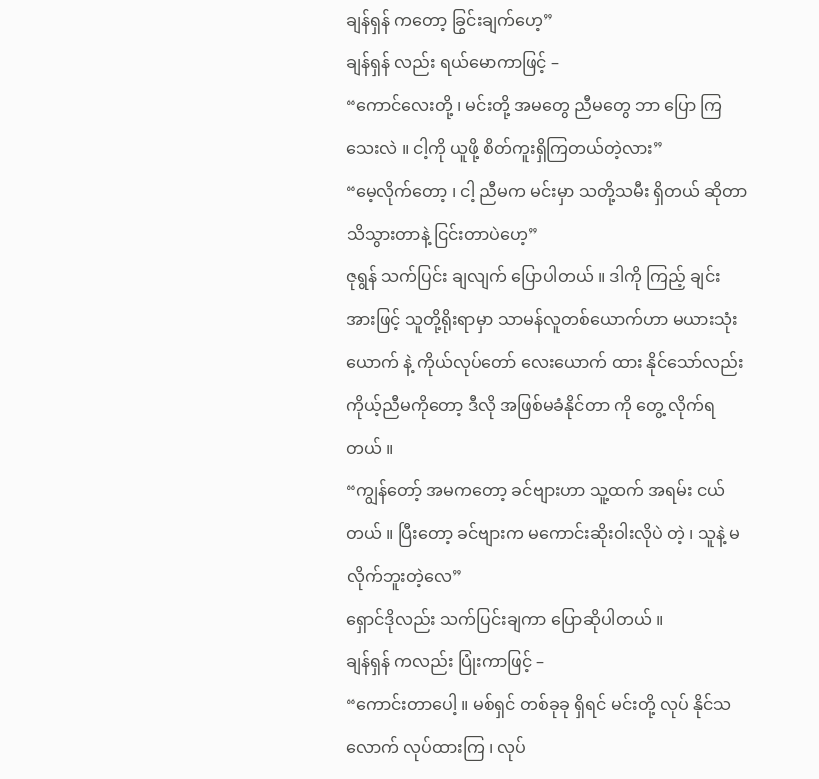ချန်ရှန် ကတော့ ခြွင်းချက်ဟေ့”
ချန်ရှန် လည်း ရယ်မောကာဖြင့် –
“ကောင်လေးတို့ ၊ မင်းတို့ အမတွေ ညီမတွေ ဘာ ပြော ကြသေးလဲ ။ ငါ့ကို ယူဖို့ စိတ်ကူးရှိကြတယ်တဲ့လား”
“မေ့လိုက်တော့ ၊ ငါ့ ညီမက မင်းမှာ သတို့သမီး ရှိတယ် ဆိုတာ သိသွားတာနဲ့ ငြင်းတာပဲဟေ့”
ဇုရွန် သက်ပြင်း ချလျက် ပြောပါတယ် ။ ဒါကို ကြည့် ချင်းအားဖြင့် သူတို့ရိုးရာမှာ သာမန်လူတစ်ယောက်ဟာ မယားသုံးယောက် နဲ့ ကိုယ်လုပ်တော် လေးယောက် ထား နိုင်သော်လည်း ကိုယ့်ညီမကိုတော့ ဒီလို အဖြစ်မခံနိုင်တာ ကို တွေ့ လိုက်ရတယ် ။
“ကျွန်တော့် အမကတော့ ခင်ဗျားဟာ သူ့ထက် အရမ်း ငယ် တယ် ။ ပြီးတော့ ခင်ဗျားက မကောင်းဆိုးဝါးလိုပဲ တဲ့ ၊ သူနဲ့ မလိုက်ဘူးတဲ့လေ”
ရှောင်ဒိုလည်း သက်ပြင်းချကာ ပြောဆိုပါတယ် ။
ချန်ရှန် ကလည်း ပြုံးကာဖြင့် –
“ကောင်းတာပေါ့ ။ မစ်ရှင် တစ်ခုခု ရှိရင် မင်းတို့ လုပ် နိုင်သလောက် လုပ်ထားကြ ၊ လုပ်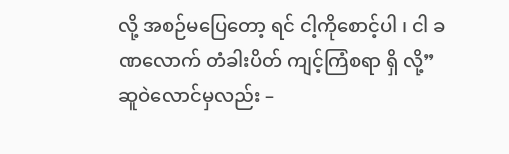လို့ အစဉ်မပြေတော့ ရင် ငါ့ကိုစောင့်ပါ ၊ ငါ ခဏလောက် တံခါးပိတ် ကျင့်ကြံစရာ ရှိ လို့”
ဆူဝဲလောင်မှလည်း –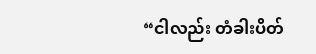“ငါလည်း တံခါးပိတ်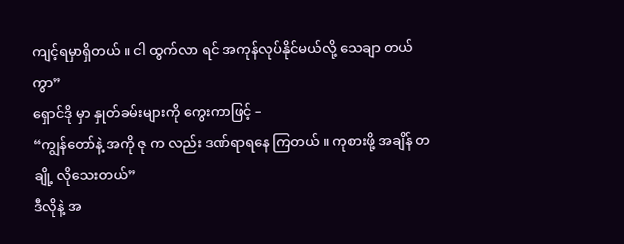ကျင့်ရမှာရှိတယ် ။ ငါ ထွက်လာ ရင် အကုန်လုပ်နိုင်မယ်လို့ သေချာ တယ် ကွာ”
ရှောင်ဒို မှာ နှုတ်ခမ်းများကို ကွေးကာဖြင့် –
“ကျွန်တော်နဲ့ အကို ဇု က လည်း ဒဏ်ရာရနေ ကြတယ် ။ ကုစားဖို့ အချိန် တချို့ လိုသေးတယ်”
ဒီလိုနဲ့ အ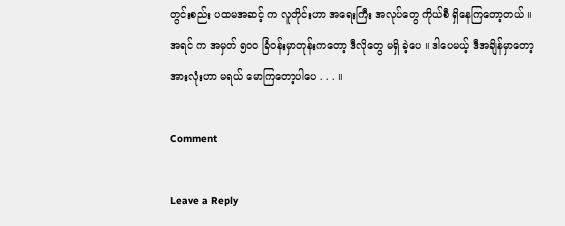တွင်းစည်း ပထမအဆင့် က လူတိုင်းဟာ အရေးကြီး အလုပ်တွေ ကိုယ်စီ ရှိနေကြတော့တယ် ။ အရင် က အမှတ် ၅၀၀ ခြံဝန်းမှာတုန်းကတော့ ဒီလိုတွေ မရှိ ခဲ့ပေ ။ ဒါပေမယ့် ဒီအချိန်မှာတော့ အားလုံးဟာ မရယ် မောကြတော့ပါပေ . . . ။

Comment

Leave a Reply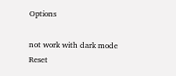Options

not work with dark mode
Reset